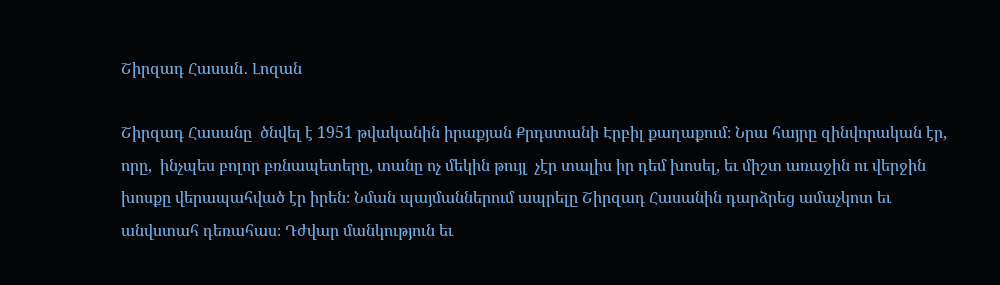Շիրզադ Հասան․ Լոզան

Շիրզադ Հասանը  ծնվել է 1951 թվականին իրաքյան Քրդստանի Էրբիլ քաղաքում։ Նրա հայրը զինվորական էր, որը,  ինչպես բոլոր բռնապետերը, տանը ոչ մեկին թույլ  չէր տալիս իր դեմ խոսել, եւ միշտ առաջին ու վերջին խոսքը վերապահված էր իրեն։ Նման պայմաններում ապրելը Շիրզադ Հասանին դարձրեց ամաչկոտ եւ անվստահ դեռահաս։ Դժվար մանկություն եւ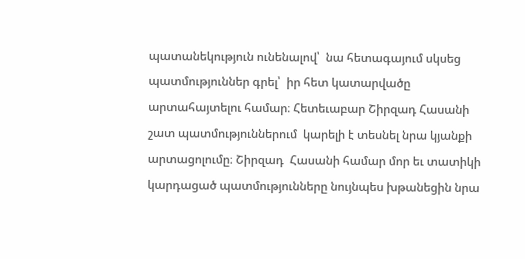պատանեկություն ունենալով՝  նա հետագայում սկսեց պատմություններ գրել՝  իր հետ կատարվածը արտահայտելու համար։ Հետեւաբար Շիրզադ Հասանի շատ պատմություններում  կարելի է տեսնել նրա կյանքի արտացոլումը։ Շիրզադ  Հասանի համար մոր եւ տատիկի կարդացած պատմությունները նույնպես խթանեցին նրա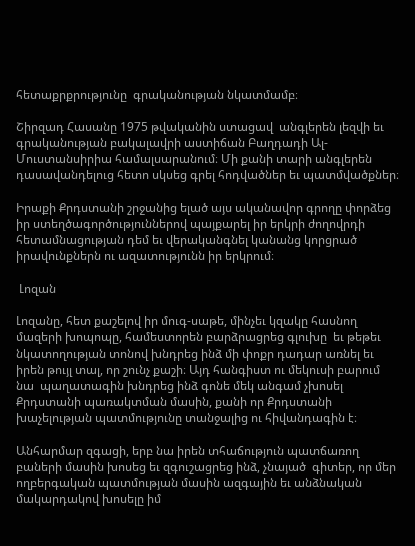հետաքրքրությունը  գրականության նկատմամբ։

Շիրզադ Հասանը 1975 թվականին ստացավ  անգլերեն լեզվի եւ գրականության բակալավրի աստիճան Բաղդադի Ալ-Մուստանսիրիա համալսարանում։ Մի քանի տարի անգլերեն  դասավանդելուց հետո սկսեց գրել հոդվածներ եւ պատմվածքներ։

Իրաքի Քրդստանի շրջանից ելած այս ականավոր գրողը փորձեց իր ստեղծագործություններով պայքարել իր երկրի ժողովրդի հետամնացության դեմ եւ վերականգնել կանանց կորցրած իրավունքներն ու ազատությունն իր երկրում։

 Լոզան

Լոզանը, հետ քաշելով իր մուգ-սաթե, մինչեւ կզակը հասնող մազերի խոպոպը, համեստորեն բարձրացրեց գլուխը  եւ թեթեւ նկատողության տոնով խնդրեց ինձ մի փոքր դադար առնել եւ իրեն թույլ տալ, որ շունչ քաշի։ Այդ հանգիստ ու մեկուսի բարում նա  պաղատագին խնդրեց ինձ գոնե մեկ անգամ չխոսել Քրդստանի պառակտման մասին, քանի որ Քրդստանի խաչելության պատմությունը տանջալից ու հիվանդագին է։

Անհարմար զգացի, երբ նա իրեն տհաճություն պատճառող բաների մասին խոսեց եւ զգուշացրեց ինձ, չնայած  գիտեր, որ մեր ողբերգական պատմության մասին ազգային եւ անձնական մակարդակով խոսելը իմ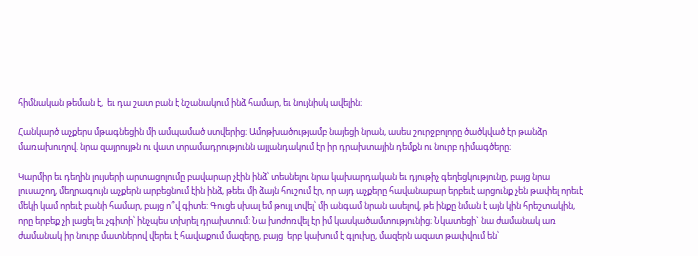հիմնական թեման է,  եւ դա շատ բան է նշանակում ինձ համար, եւ նույնիսկ ավելին։

Հանկարծ աչքերս մթագնեցին մի ամպամած ստվերից։ Ամոթխածությամբ նայեցի նրան, ասես շուրջբոլորը ծածկված էր թանձր մառախուղով. նրա զայրույթն ու վատ տրամադրությունն այլանդակում էր իր դրախտային դեմքն ու նուրբ դիմագծերը։

Կարմիր եւ դեղին լույսերի արտացոլումը բավարար չէին ինձ՝ տեսնելու նրա կախարդական եւ դյութիչ գեղեցկությունը, բայց նրա լուսաշող, մեղրագույն աչքերն արբեցնում էին ինձ, թեեւ մի ձայն հուշում էր, որ այդ աչքերը հավանաբար երբեւէ արցունք չեն թափել որեւէ մեկի կամ որեւէ բանի համար, բայց ո՞վ գիտե: Գուցե սխալ եմ թույլ տվել՝ մի անգամ նրան ասելով, թե ինքը նման է այն կին հրեշտակին, որը երբեք չի լացել եւ չգիտի՝ ինչպես տխրել դրախտում: Նա խոժոռվել էր իմ կասկածամտությունից։ Նկատեցի` նա ժամանակ առ ժամանակ իր նուրբ մատներով վերեւ է հավաքում մազերը, բայց  երբ կախում է գլուխը, մազերն ազատ թափվում են՝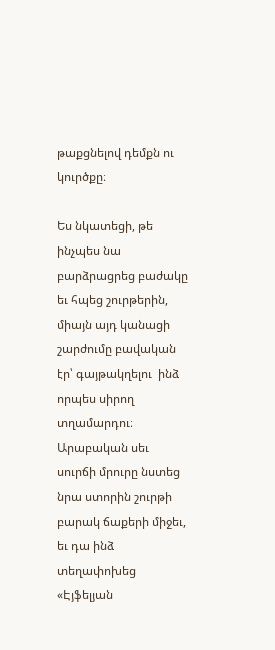թաքցնելով դեմքն ու կուրծքը։

Ես նկատեցի, թե ինչպես նա բարձրացրեց բաժակը եւ հպեց շուրթերին, միայն այդ կանացի շարժումը բավական էր՝ գայթակղելու  ինձ որպես սիրող տղամարդու։ Արաբական սեւ սուրճի մրուրը նստեց նրա ստորին շուրթի բարակ ճաքերի միջեւ, եւ դա ինձ տեղափոխեց «Էյֆելյան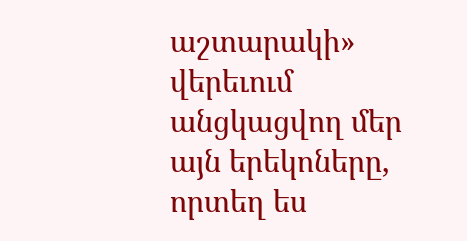աշտարակի» վերեւում անցկացվող մեր  այն երեկոները, որտեղ ես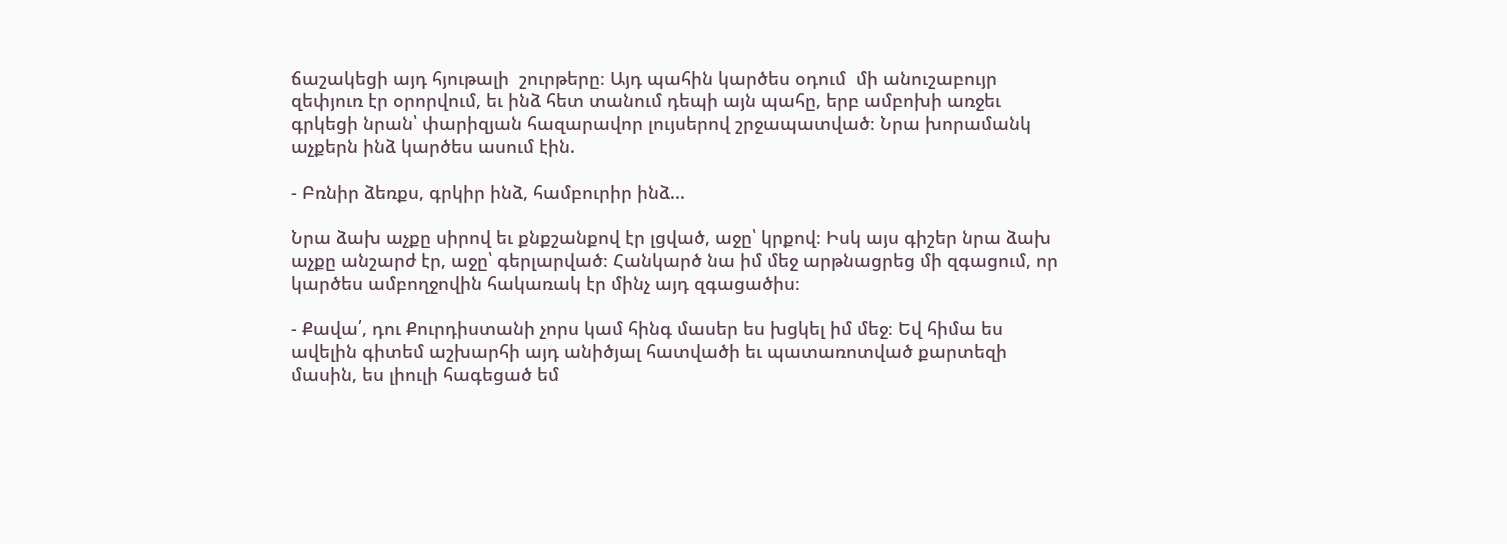ճաշակեցի այդ հյութալի  շուրթերը։ Այդ պահին կարծես օդում  մի անուշաբույր զեփյուռ էր օրորվում, եւ ինձ հետ տանում դեպի այն պահը, երբ ամբոխի առջեւ գրկեցի նրան՝ փարիզյան հազարավոր լույսերով շրջապատված։ Նրա խորամանկ աչքերն ինձ կարծես ասում էին.

- Բռնիր ձեռքս, գրկիր ինձ, համբուրիր ինձ...

Նրա ձախ աչքը սիրով եւ քնքշանքով էր լցված, աջը՝ կրքով։ Իսկ այս գիշեր նրա ձախ աչքը անշարժ էր, աջը՝ գերլարված։ Հանկարծ նա իմ մեջ արթնացրեց մի զգացում, որ կարծես ամբողջովին հակառակ էր մինչ այդ զգացածիս։

- Քավա՛, դու Քուրդիստանի չորս կամ հինգ մասեր ես խցկել իմ մեջ։ Եվ հիմա ես ավելին գիտեմ աշխարհի այդ անիծյալ հատվածի եւ պատառոտված քարտեզի մասին, ես լիուլի հագեցած եմ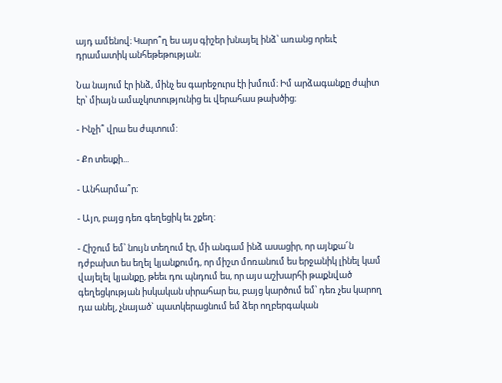այդ ամենով։ Կարո՞ղ ես այս գիշեր խնայել ինձ՝ առանց որեւէ դրամատիկ անհեթեթության։

Նա նայում էր ինձ, մինչ ես գարեջուրս էի խմում։ Իմ արձագանքը ժպիտ էր՝ միայն ամաչկոտությունից եւ վերահաս թախծից։

- Ինչի՞ վրա ես ժպտում:

- Քո տեսքի...

- Անհարմա՞ր։

- Այո, բայց դեռ գեղեցիկ եւ շքեղ:

- Հիշում եմ՝ նույն տեղում էր, մի անգամ ինձ ասացիր, որ այնքա՜ն դժբախտ ես եղել կյանքումդ, որ միշտ մոռանում ես երջանիկ լինել կամ վայելել կյանքը, թեեւ դու պնդում ես, որ այս աշխարհի թաքնված գեղեցկության իսկական սիրահար ես, բայց կարծում եմ՝ դեռ չես կարող դա անել, չնայած` պատկերացնում եմ ձեր ողբերգական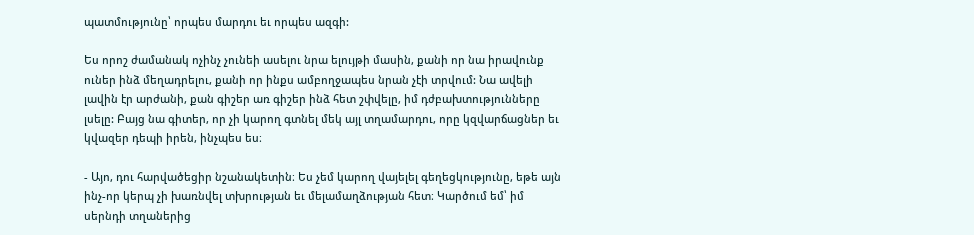պատմությունը՝ որպես մարդու եւ որպես ազգի:

Ես որոշ ժամանակ ոչինչ չունեի ասելու նրա ելույթի մասին, քանի որ նա իրավունք ուներ ինձ մեղադրելու, քանի որ ինքս ամբողջապես նրան չէի տրվում: Նա ավելի լավին էր արժանի, քան գիշեր առ գիշեր ինձ հետ շփվելը, իմ դժբախտությունները լսելը: Բայց նա գիտեր, որ չի կարող գտնել մեկ այլ տղամարդու, որը կզվարճացներ եւ կվազեր դեպի իրեն, ինչպես ես։

- Այո, դու հարվածեցիր նշանակետին։ Ես չեմ կարող վայելել գեղեցկությունը, եթե այն ինչ-որ կերպ չի խառնվել տխրության եւ մելամաղձության հետ։ Կարծում եմ՝ իմ սերնդի տղաներից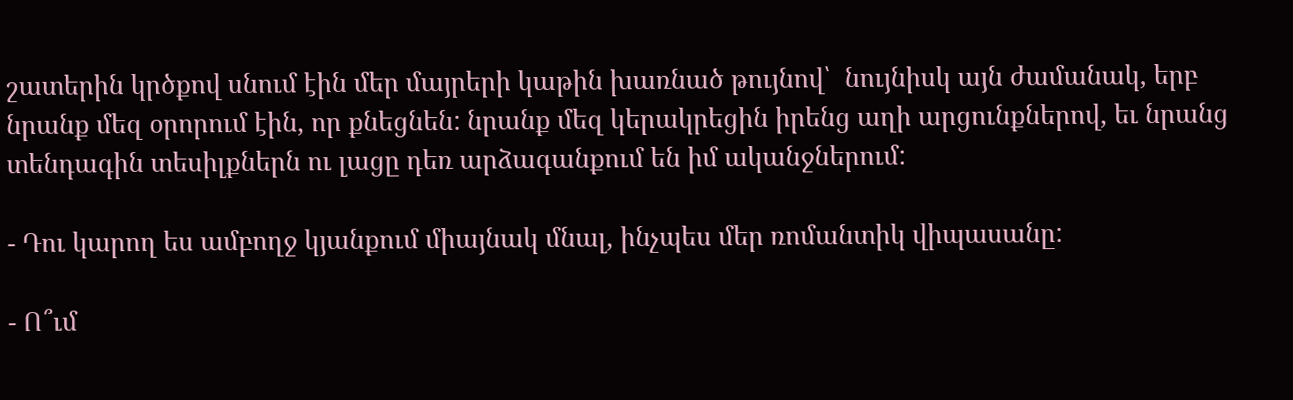շատերին կրծքով սնում էին մեր մայրերի կաթին խառնած թույնով՝  նույնիսկ այն ժամանակ, երբ նրանք մեզ օրորում էին, որ քնեցնեն: նրանք մեզ կերակրեցին իրենց աղի արցունքներով, եւ նրանց տենդագին տեսիլքներն ու լացը դեռ արձագանքում են իմ ականջներում:

- Դու կարող ես ամբողջ կյանքում միայնակ մնալ, ինչպես մեր ռոմանտիկ վիպասանը:

- Ո՞ւմ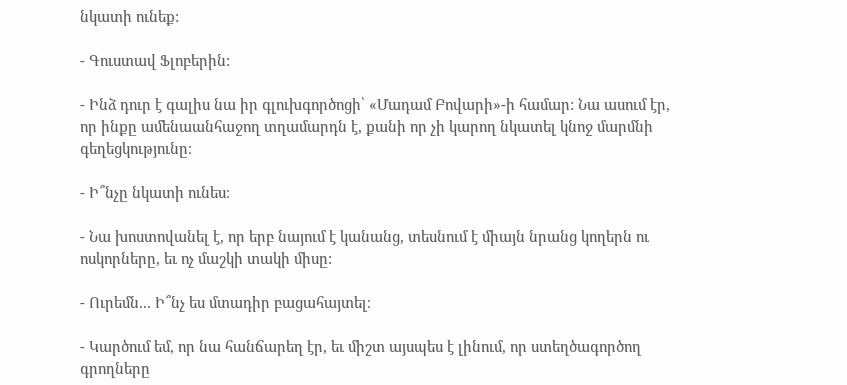նկատի ունեք:

- Գուստավ Ֆլոբերին:

- Ինձ դուր է գալիս նա իր գլուխգործոցի՝ «Մադամ Բովարի»-ի համար: Նա ասում էր, որ ինքը ամենաանհաջող տղամարդն է, քանի որ չի կարող նկատել կնոջ մարմնի գեղեցկությունը։

- Ի՞նչը նկատի ունես։

- Նա խոստովանել է, որ երբ նայում է կանանց, տեսնում է միայն նրանց կողերն ու ոսկորները, եւ ոչ մաշկի տակի միսը:

- Ուրեմն... Ի՞նչ ես մտադիր բացահայտել։

- Կարծում եմ, որ նա հանճարեղ էր, եւ միշտ այսպես է լինում, որ ստեղծագործող գրողները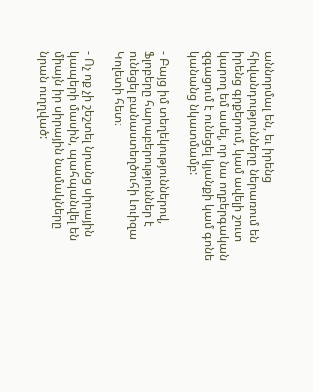աննորմալ են, եւ իրենց հիվանդությունները ներառում են իրենց գրքերում, կամ ավելի շուտ կարող եմ ասել, որ նա ողբերգական զգացում է ունեցել կյանքի կամ գոնե կանանց նկատմամբ:

- Բայց իմ տեղեկություններով, Ֆլոբերը հարաբերություններ է ունեցել բանաստեղծուհի Լուիզա Կոլետի հետ։

- Ոչ ոք չի շեշտել նրանց սիրային կապերի մասին, պահպանվել են միայն իր սիրային նամակները նրան ուղղված: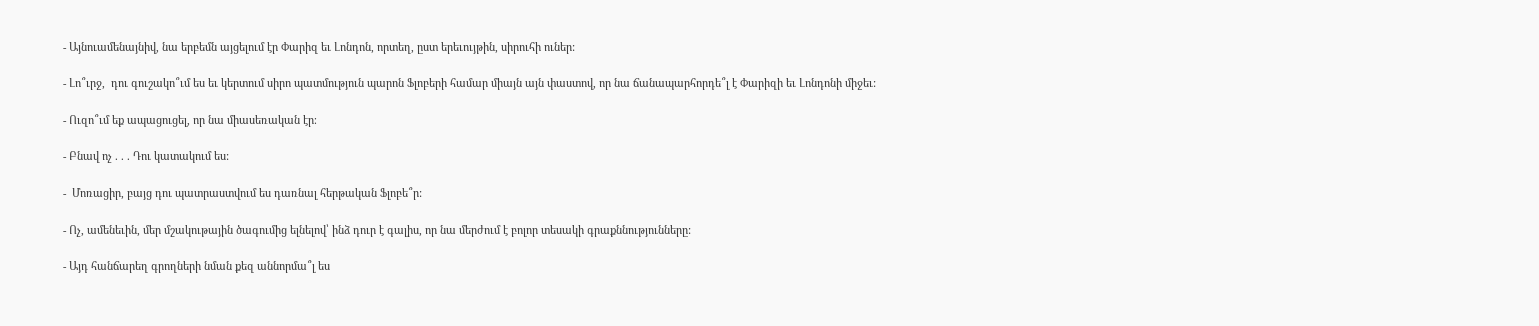- Այնուամենայնիվ, նա երբեմն այցելում էր Փարիզ եւ Լոնդոն, որտեղ, ըստ երեւույթին, սիրուհի ուներ:

- Լո՞ւրջ,  դու գուշակո՞ւմ ես եւ կերտում սիրո պատմություն պարոն Ֆլոբերի համար միայն այն փաստով, որ նա ճանապարհորդե՞լ է Փարիզի եւ Լոնդոնի միջեւ:

- Ուզո՞ւմ եք ապացուցել, որ նա միասեռական էր։

- Բնավ ոչ . . . Դու կատակում ես:

-  Մոռացիր, բայց դու պատրաստվում ես դառնալ հերթական Ֆլոբե՞ր:

- Ոչ, ամենեւին, մեր մշակութային ծագումից ելնելով՝ ինձ դուր է գալիս, որ նա մերժում է բոլոր տեսակի գրաքննությունները:

- Այդ հանճարեղ գրողների նման քեզ աննորմա՞լ ես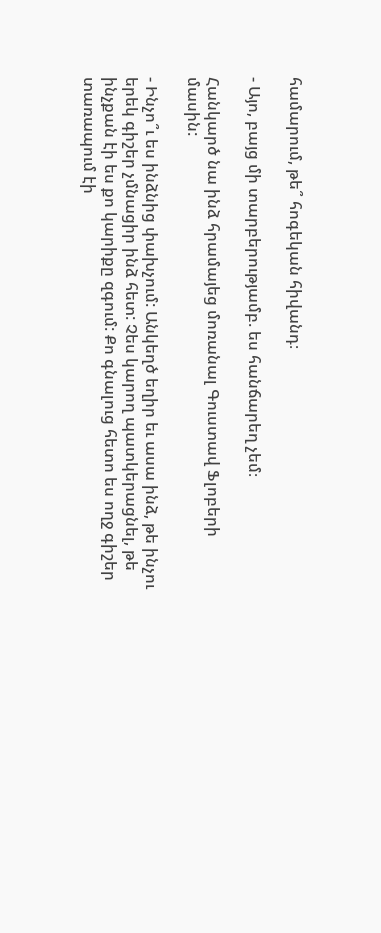համարում, թե՞ հոգեկան հիվանդ։

- Այո, բայց մի տարբերությամբ. ես հանճարեղ չեմ։

Հանկարծ նա ինձ հրամայեց մոռանալ Գուստավ Ֆլոբերի մասին:

- Ինչո՞ւ ես ինձնից փախչում: Անկեղծ եղիր եւ ասա ինձ, թե ինչու երեկ գիշեր չմնացիր ինձ հետ: Չես կարող պատկերացնել, թե ինչքան էի ես քո կարիքը զգում: Քո գնալուց հետո ես ողջ գիշեր տառապում էի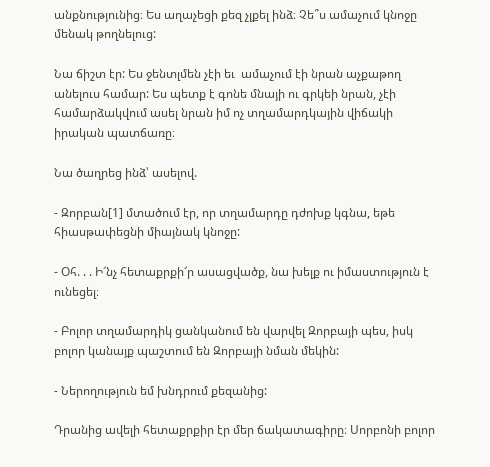անքնությունից։ Ես աղաչեցի քեզ չլքել ինձ։ Չե՞ս ամաչում կնոջը մենակ թողնելուց:

Նա ճիշտ էր: Ես ջենտլմեն չէի եւ  ամաչում էի նրան աչքաթող անելուս համար: Ես պետք է գոնե մնայի ու գրկեի նրան, չէի համարձակվում ասել նրան իմ ոչ տղամարդկային վիճակի իրական պատճառը։

Նա ծաղրեց ինձ՝ ասելով.

- Զորբան[1] մտածում էր, որ տղամարդը դժոխք կգնա, եթե հիասթափեցնի միայնակ կնոջը:

- Օհ. . . Ի՜նչ հետաքրքի՜ր ասացվածք, նա խելք ու իմաստություն է ունեցել։

- Բոլոր տղամարդիկ ցանկանում են վարվել Զորբայի պես, իսկ բոլոր կանայք պաշտում են Զորբայի նման մեկին:

- Ներողություն եմ խնդրում քեզանից:

Դրանից ավելի հետաքրքիր էր մեր ճակատագիրը։ Սորբոնի բոլոր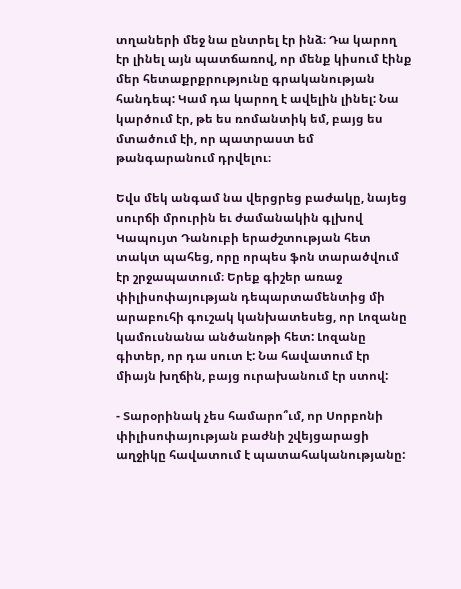տղաների մեջ նա ընտրել էր ինձ։ Դա կարող էր լինել այն պատճառով, որ մենք կիսում էինք մեր հետաքրքրությունը գրականության հանդեպ: Կամ դա կարող է ավելին լինել: Նա կարծում էր, թե ես ռոմանտիկ եմ, բայց ես մտածում էի, որ պատրաստ եմ թանգարանում դրվելու։

Եվս մեկ անգամ նա վերցրեց բաժակը, նայեց սուրճի մրուրին եւ ժամանակին գլխով Կապույտ Դանուբի երաժշտության հետ տակտ պահեց, որը որպես ֆոն տարածվում էր շրջապատում։ Երեք գիշեր առաջ փիլիսոփայության դեպարտամենտից մի արաբուհի գուշակ կանխատեսեց, որ Լոզանը կամուսնանա անծանոթի հետ: Լոզանը գիտեր, որ դա սուտ է: Նա հավատում էր միայն խղճին, բայց ուրախանում էր ստով:

- Տարօրինակ չես համարո՞ւմ, որ Սորբոնի փիլիսոփայության բաժնի շվեյցարացի աղջիկը հավատում է պատահականությանը: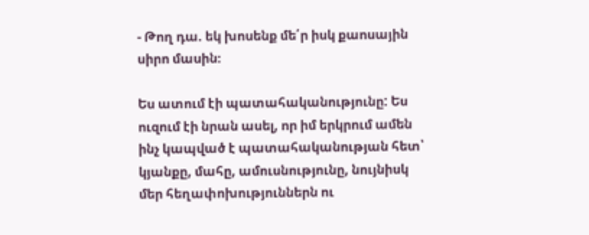- Թող դա. եկ խոսենք մե՛ր իսկ քաոսային սիրո մասին։

Ես ատում էի պատահականությունը: Ես ուզում էի նրան ասել, որ իմ երկրում ամեն ինչ կապված է պատահականության հետ՝ կյանքը, մահը, ամուսնությունը, նույնիսկ մեր հեղափոխություններն ու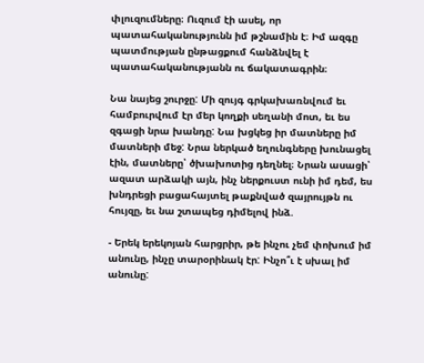փլուզումները։ Ուզում էի ասել, որ պատահականությունն իմ թշնամին է։ Իմ ազգը պատմության ընթացքում հանձնվել է պատահականությանն ու ճակատագրին։

Նա նայեց շուրջը: Մի զույգ գրկախառնվում եւ համբուրվում էր մեր կողքի սեղանի մոտ, եւ ես զգացի նրա խանդը: Նա խցկեց իր մատները իմ մատների մեջ: Նրա ներկած եղունգները խունացել էին, մատները՝ ծխախոտից դեղնել։ Նրան ասացի՝ ազատ արձակի այն, ինչ ներքուստ ունի իմ դեմ, ես խնդրեցի բացահայտել թաքնված զայրույթն ու հույզը, եւ նա շտապեց դիմելով ինձ.

- Երեկ երեկոյան հարցրիր, թե ինչու չեմ փոխում իմ անունը, ինչը տարօրինակ էր: Ինչո՞ւ է սխալ իմ անունը: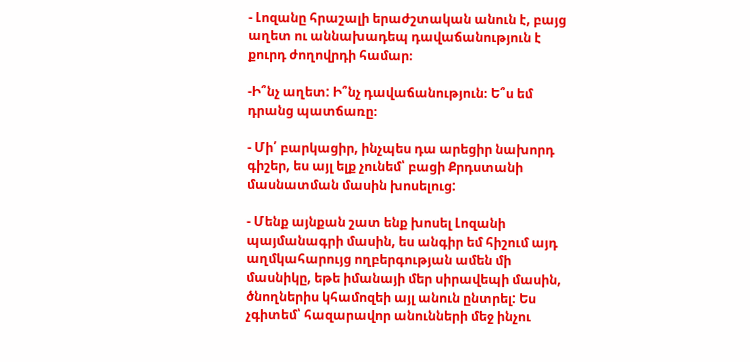- Լոզանը հրաշալի երաժշտական անուն է, բայց աղետ ու աննախադեպ դավաճանություն է քուրդ ժողովրդի համար։

-Ի՞նչ աղետ: Ի՞նչ դավաճանություն։ Ե՞ս եմ դրանց պատճառը։

- Մի՛ բարկացիր, ինչպես դա արեցիր նախորդ գիշեր, ես այլ ելք չունեմ՝ բացի Քրդստանի մասնատման մասին խոսելուց:

- Մենք այնքան շատ ենք խոսել Լոզանի պայմանագրի մասին, ես անգիր եմ հիշում այդ աղմկահարույց ողբերգության ամեն մի մասնիկը, եթե իմանայի մեր սիրավեպի մասին, ծնողներիս կհամոզեի այլ անուն ընտրել: Ես չգիտեմ՝ հազարավոր անունների մեջ ինչու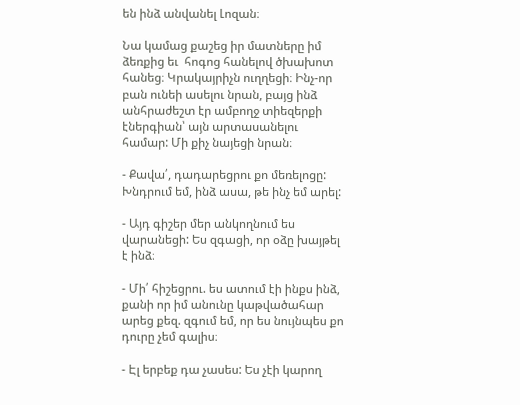են ինձ անվանել Լոզան։

Նա կամաց քաշեց իր մատները իմ ձեռքից եւ  հոգոց հանելով ծխախոտ հանեց։ Կրակայրիչն ուղղեցի։ Ինչ-որ բան ունեի ասելու նրան, բայց ինձ անհրաժեշտ էր ամբողջ տիեզերքի էներգիան՝ այն արտասանելու համար: Մի քիչ նայեցի նրան։

- Քավա՛, դադարեցրու քո մեռելոցը: Խնդրում եմ, ինձ ասա, թե ինչ եմ արել:

- Այդ գիշեր մեր անկողնում ես վարանեցի: Ես զգացի, որ օձը խայթել է ինձ։

- Մի՛ հիշեցրու. ես ատում էի ինքս ինձ, քանի որ իմ անունը կաթվածահար արեց քեզ. զգում եմ, որ ես նույնպես քո դուրը չեմ գալիս։

- Էլ երբեք դա չասես: Ես չէի կարող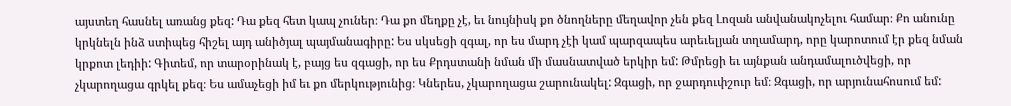այստեղ հասնել առանց քեզ: Դա քեզ հետ կապ չուներ։ Դա քո մեղքը չէ, եւ նույնիսկ քո ծնողները մեղավոր չեն քեզ Լոզան անվանակոչելու համար։ Քո անունը կրկնելն ինձ ստիպեց հիշել այդ անիծյալ պայմանագիրը: Ես սկսեցի զգալ, որ ես մարդ չէի կամ պարզապես արեւելյան տղամարդ, որը կարոտում էր քեզ նման կրքոտ լեդիի: Գիտեմ, որ տարօրինակ է, բայց ես զգացի, որ ես Քրդստանի նման մի մասնատված երկիր եմ: Թմրեցի եւ այնքան անդամալուծվեցի, որ չկարողացա գրկել քեզ։ Ես ամաչեցի իմ եւ քո մերկությունից։ Կներես, չկարողացա շարունակել: Զգացի, որ ջարդուփշուր եմ։ Զգացի, որ արյունահոսում եմ: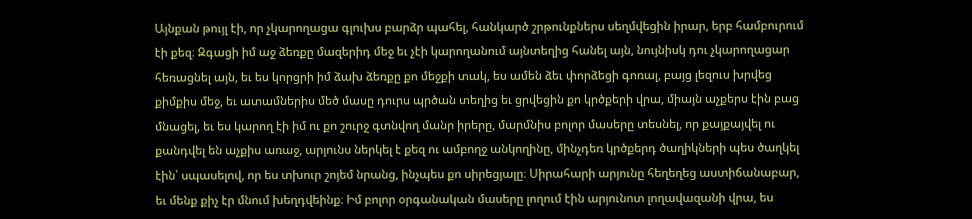Այնքան թույլ էի, որ չկարողացա գլուխս բարձր պահել, հանկարծ շրթունքներս սեղմվեցին իրար, երբ համբուրում էի քեզ։ Զգացի իմ աջ ձեռքը մազերիդ մեջ եւ չէի կարողանում այնտեղից հանել այն, նույնիսկ դու չկարողացար հեռացնել այն, եւ ես կորցրի իմ ձախ ձեռքը քո մեջքի տակ, ես ամեն ձեւ փորձեցի գոռալ, բայց լեզուս խրվեց քիմքիս մեջ, եւ ատամներիս մեծ մասը դուրս պրծան տեղից եւ ցրվեցին քո կրծքերի վրա, միայն աչքերս էին բաց մնացել, եւ ես կարող էի իմ ու քո շուրջ գտնվող մանր իրերը, մարմնիս բոլոր մասերը տեսնել, որ քայքայվել ու քանդվել են աչքիս առաջ, արյունս ներկել է քեզ ու ամբողջ անկողինը, մինչդեռ կրծքերդ ծաղիկների պես ծաղկել էին՝ սպասելով, որ ես տխուր շոյեմ նրանց, ինչպես քո սիրեցյալը։ Սիրահարի արյունը հեղեղեց աստիճանաբար, եւ մենք քիչ էր մնում խեղդվեինք։ Իմ բոլոր օրգանական մասերը լողում էին արյունոտ լողավազանի վրա, ես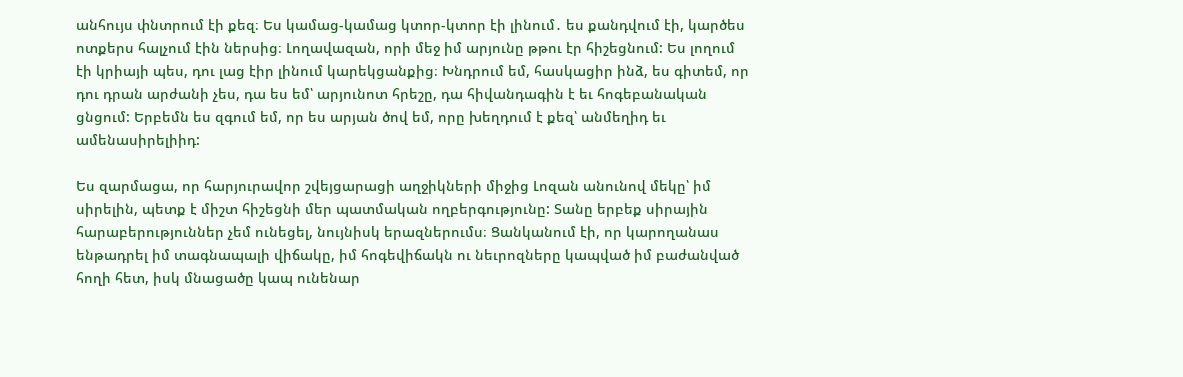անհույս փնտրում էի քեզ։ Ես կամաց-կամաց կտոր-կտոր էի լինում․ ես քանդվում էի, կարծես ոտքերս հալչում էին ներսից։ Լողավազան, որի մեջ իմ արյունը թթու էր հիշեցնում: Ես լողում էի կրիայի պես, դու լաց էիր լինում կարեկցանքից։ Խնդրում եմ, հասկացիր ինձ, ես գիտեմ, որ դու դրան արժանի չես, դա ես եմ՝ արյունոտ հրեշը, դա հիվանդագին է եւ հոգեբանական ցնցում: Երբեմն ես զգում եմ, որ ես արյան ծով եմ, որը խեղդում է քեզ՝ անմեղիդ եւ ամենասիրելիիդ:

Ես զարմացա, որ հարյուրավոր շվեյցարացի աղջիկների միջից Լոզան անունով մեկը՝ իմ սիրելին, պետք է միշտ հիշեցնի մեր պատմական ողբերգությունը: Տանը երբեք սիրային հարաբերություններ չեմ ունեցել, նույնիսկ երազներումս։ Ցանկանում էի, որ կարողանաս ենթադրել իմ տագնապալի վիճակը, իմ հոգեվիճակն ու նեւրոզները կապված իմ բաժանված հողի հետ, իսկ մնացածը կապ ունենար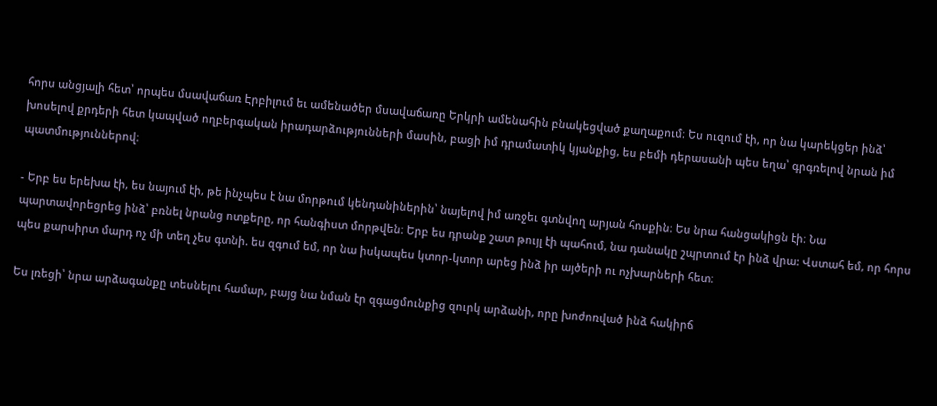հորս անցյալի հետ՝ որպես մսավաճառ Էրբիլում եւ ամենածեր մսավաճառը Երկրի ամենահին բնակեցված քաղաքում։ Ես ուզում էի, որ նա կարեկցեր ինձ՝ խոսելով քրդերի հետ կապված ողբերգական իրադարձությունների մասին, բացի իմ դրամատիկ կյանքից, ես բեմի դերասանի պես եղա՝ գրգռելով նրան իմ պատմություններով։

- Երբ ես երեխա էի, ես նայում էի, թե ինչպես է նա մորթում կենդանիներին՝ նայելով իմ առջեւ գտնվող արյան հոսքին։ Ես նրա հանցակիցն էի։ Նա պարտավորեցրեց ինձ՝ բռնել նրանց ոտքերը, որ հանգիստ մորթվեն։ Երբ ես դրանք շատ թույլ էի պահում, նա դանակը շպրտում էր ինձ վրա: Վստահ եմ, որ հորս պես քարսիրտ մարդ ոչ մի տեղ չես գտնի. ես զգում եմ, որ նա իսկապես կտոր-կտոր արեց ինձ իր այծերի ու ոչխարների հետ։

Ես լռեցի՝ նրա արձագանքը տեսնելու համար, բայց նա նման էր զգացմունքից զուրկ արձանի, որը խոժոռված ինձ հակիրճ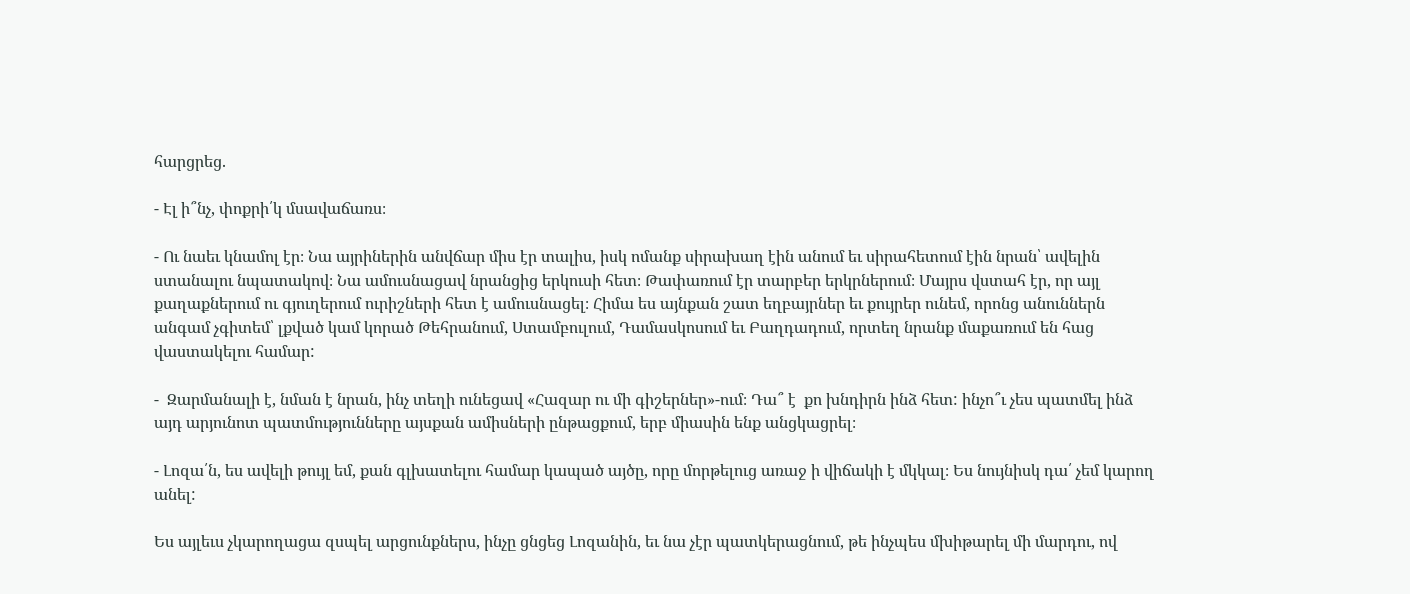հարցրեց.

- Էլ ի՞նչ, փոքրի՛կ մսավաճառս։

- Ու նաեւ կնամոլ էր։ Նա այրիներին անվճար միս էր տալիս, իսկ ոմանք սիրախաղ էին անում եւ սիրահետում էին նրան՝ ավելին ստանալու նպատակով։ Նա ամուսնացավ նրանցից երկուսի հետ։ Թափառում էր տարբեր երկրներում։ Մայրս վստահ էր, որ այլ քաղաքներում ու գյուղերում ուրիշների հետ է ամուսնացել։ Հիմա ես այնքան շատ եղբայրներ եւ քույրեր ունեմ, որոնց անուններն անգամ չգիտեմ՝ լքված կամ կորած Թեհրանում, Ստամբուլում, Դամասկոսում եւ Բաղդադում, որտեղ նրանք մաքառում են հաց վաստակելու համար:

-  Զարմանալի է, նման է նրան, ինչ տեղի ունեցավ «Հազար ու մի գիշերներ»-ում։ Դա՞ է  քո խնդիրն ինձ հետ: ինչո՞ւ չես պատմել ինձ այդ արյունոտ պատմությունները այսքան ամիսների ընթացքում, երբ միասին ենք անցկացրել։

- Լոզա՛ն, ես ավելի թույլ եմ, քան գլխատելու համար կապած այծը, որը մորթելուց առաջ ի վիճակի է մկկալ։ Ես նույնիսկ դա՛ չեմ կարող անել:

Ես այլեւս չկարողացա զսպել արցունքներս, ինչը ցնցեց Լոզանին, եւ նա չէր պատկերացնում, թե ինչպես մխիթարել մի մարդու, ով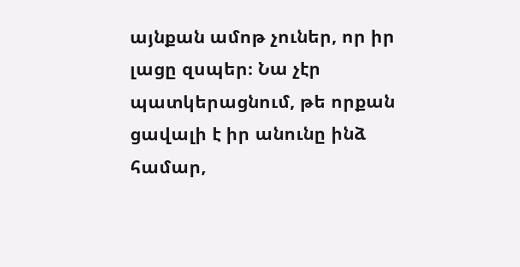այնքան ամոթ չուներ, որ իր լացը զսպեր։ Նա չէր պատկերացնում, թե որքան ցավալի է իր անունը ինձ համար,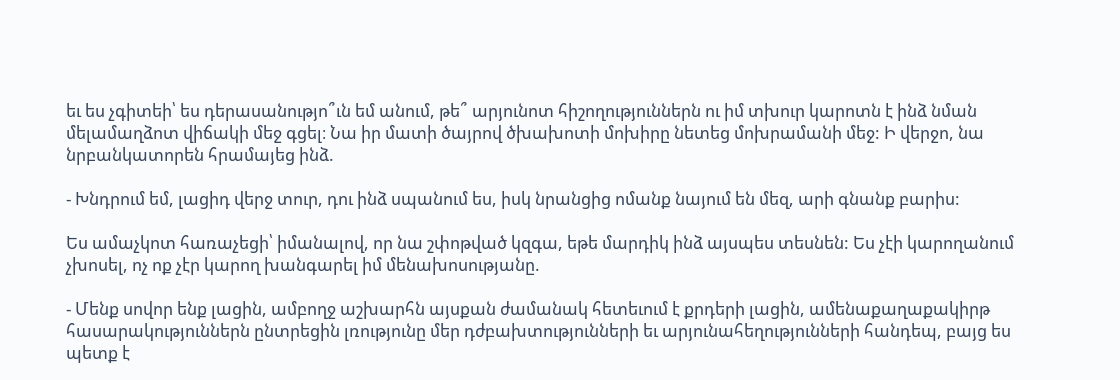եւ ես չգիտեի՝ ես դերասանությո՞ւն եմ անում, թե՞ արյունոտ հիշողություններն ու իմ տխուր կարոտն է ինձ նման մելամաղձոտ վիճակի մեջ գցել։ Նա իր մատի ծայրով ծխախոտի մոխիրը նետեց մոխրամանի մեջ: Ի վերջո, նա նրբանկատորեն հրամայեց ինձ.

- Խնդրում եմ, լացիդ վերջ տուր, դու ինձ սպանում ես, իսկ նրանցից ոմանք նայում են մեզ, արի գնանք բարիս:

Ես ամաչկոտ հառաչեցի՝ իմանալով, որ նա շփոթված կզգա, եթե մարդիկ ինձ այսպես տեսնեն: Ես չէի կարողանում չխոսել, ոչ ոք չէր կարող խանգարել իմ մենախոսությանը.

- Մենք սովոր ենք լացին, ամբողջ աշխարհն այսքան ժամանակ հետեւում է քրդերի լացին, ամենաքաղաքակիրթ հասարակություններն ընտրեցին լռությունը մեր դժբախտությունների եւ արյունահեղությունների հանդեպ, բայց ես պետք է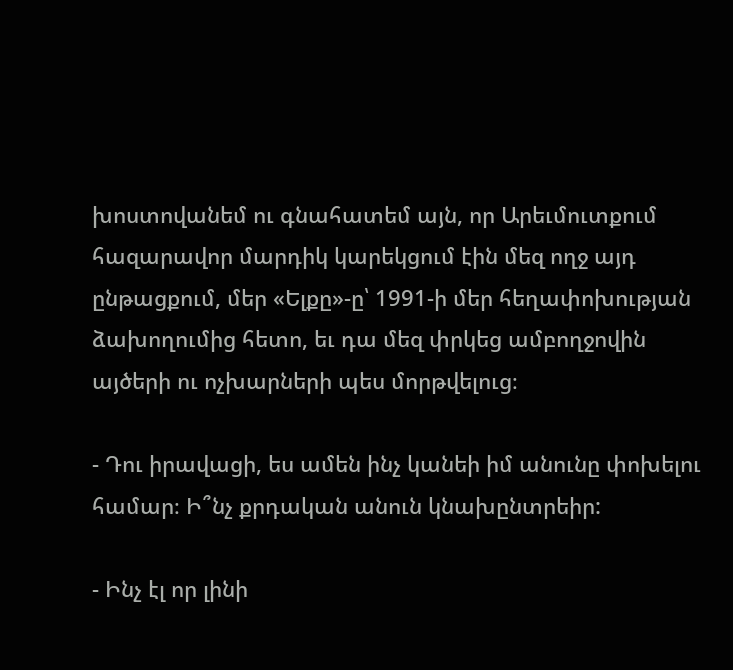խոստովանեմ ու գնահատեմ այն, որ Արեւմուտքում հազարավոր մարդիկ կարեկցում էին մեզ ողջ այդ ընթացքում, մեր «Ելքը»-ը՝ 1991-ի մեր հեղափոխության ձախողումից հետո, եւ դա մեզ փրկեց ամբողջովին այծերի ու ոչխարների պես մորթվելուց։

- Դու իրավացի, ես ամեն ինչ կանեի իմ անունը փոխելու համար։ Ի՞նչ քրդական անուն կնախընտրեիր:

- Ինչ էլ որ լինի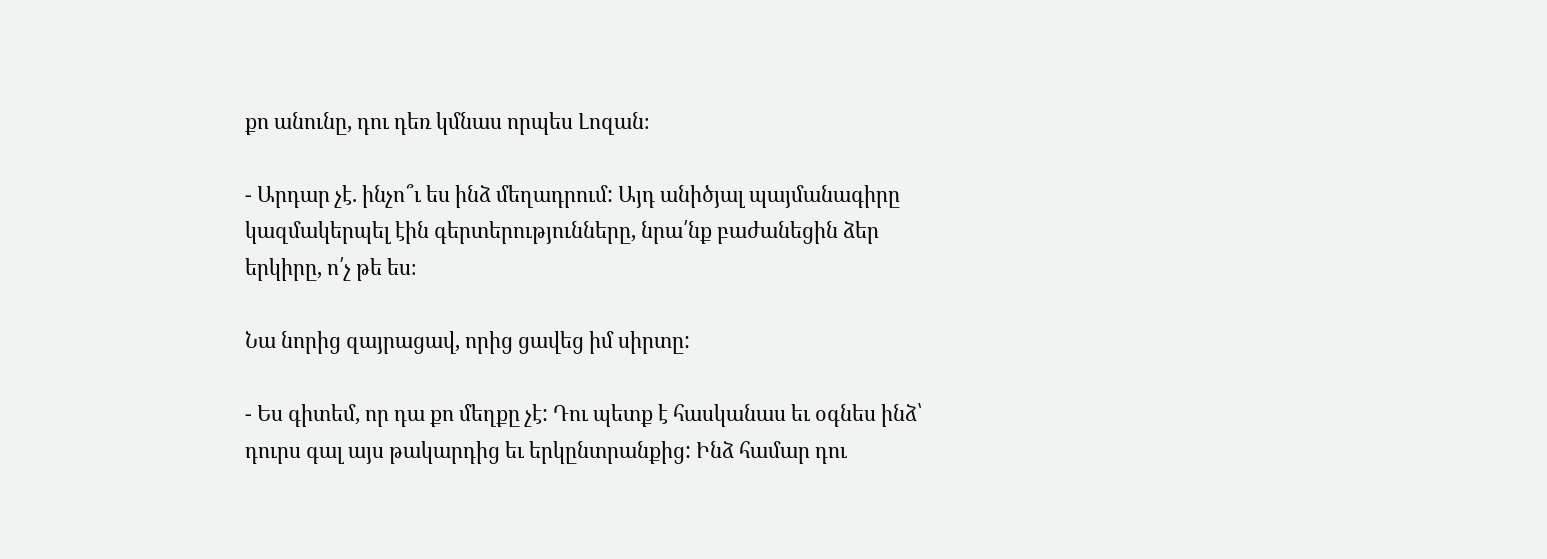քո անունը, դու դեռ կմնաս որպես Լոզան։

- Արդար չէ. ինչո՞ւ ես ինձ մեղադրում: Այդ անիծյալ պայմանագիրը կազմակերպել էին գերտերությունները, նրա՛նք բաժանեցին ձեր երկիրը, ո՛չ թե ես։

Նա նորից զայրացավ, որից ցավեց իմ սիրտը:

- Ես գիտեմ, որ դա քո մեղքը չէ: Դու պետք է հասկանաս եւ օգնես ինձ՝ դուրս գալ այս թակարդից եւ երկընտրանքից: Ինձ համար դու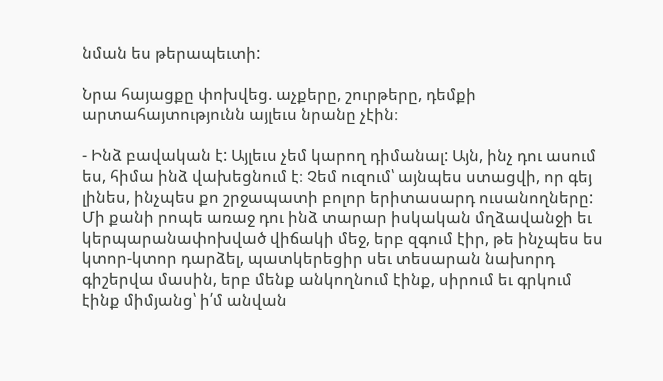նման ես թերապեւտի:

Նրա հայացքը փոխվեց. աչքերը, շուրթերը, դեմքի արտահայտությունն այլեւս նրանը չէին։

- Ինձ բավական է: Այլեւս չեմ կարող դիմանալ: Այն, ինչ դու ասում ես, հիմա ինձ վախեցնում է։ Չեմ ուզում՝ այնպես ստացվի, որ գեյ լինես, ինչպես քո շրջապատի բոլոր երիտասարդ ուսանողները: Մի քանի րոպե առաջ դու ինձ տարար իսկական մղձավանջի եւ կերպարանափոխված վիճակի մեջ, երբ զգում էիր, թե ինչպես ես կտոր-կտոր դարձել, պատկերեցիր սեւ տեսարան նախորդ գիշերվա մասին, երբ մենք անկողնում էինք, սիրում եւ գրկում էինք միմյանց՝ ի՛մ անվան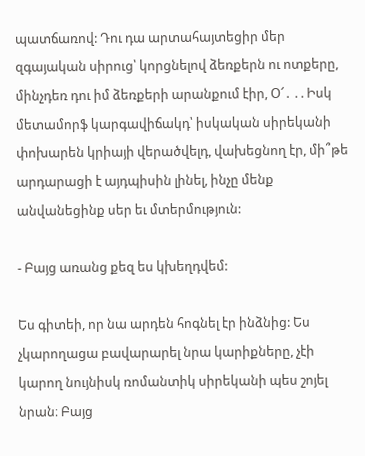պատճառով: Դու դա արտահայտեցիր մեր զգայական սիրուց՝ կորցնելով ձեռքերն ու ոտքերը, մինչդեռ դու իմ ձեռքերի արանքում էիր, Օ՜․ . . Իսկ մետամորֆ կարգավիճակդ՝ իսկական սիրեկանի փոխարեն կրիայի վերածվելդ, վախեցնող էր, մի՞թե արդարացի է այդպիսին լինել, ինչը մենք անվանեցինք սեր եւ մտերմություն:

- Բայց առանց քեզ ես կխեղդվեմ:

Ես գիտեի, որ նա արդեն հոգնել էր ինձնից: Ես չկարողացա բավարարել նրա կարիքները, չէի կարող նույնիսկ ռոմանտիկ սիրեկանի պես շոյել նրան։ Բայց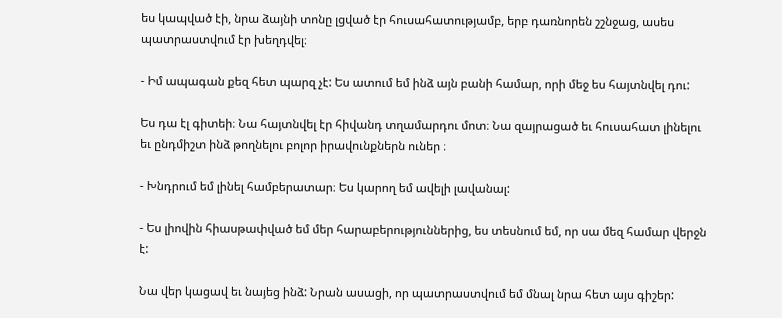ես կապված էի, նրա ձայնի տոնը լցված էր հուսահատությամբ, երբ դառնորեն շշնջաց, ասես պատրաստվում էր խեղդվել։

- Իմ ապագան քեզ հետ պարզ չէ: Ես ատում եմ ինձ այն բանի համար, որի մեջ ես հայտնվել դու:

Ես դա էլ գիտեի։ Նա հայտնվել էր հիվանդ տղամարդու մոտ։ Նա զայրացած եւ հուսահատ լինելու եւ ընդմիշտ ինձ թողնելու բոլոր իրավունքներն ուներ ։

- Խնդրում եմ լինել համբերատար։ Ես կարող եմ ավելի լավանալ:

- Ես լիովին հիասթափված եմ մեր հարաբերություններից, ես տեսնում եմ, որ սա մեզ համար վերջն է:

Նա վեր կացավ եւ նայեց ինձ: Նրան ասացի, որ պատրաստվում եմ մնալ նրա հետ այս գիշեր: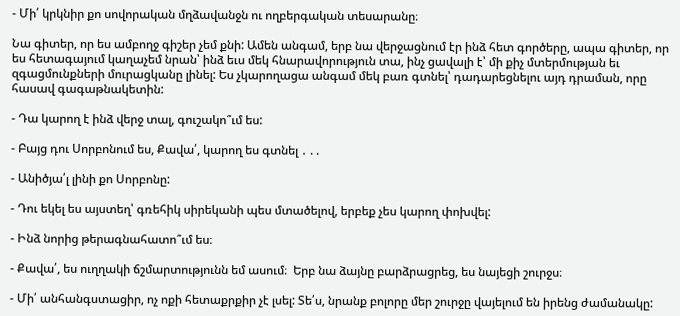- Մի՛ կրկնիր քո սովորական մղձավանջն ու ողբերգական տեսարանը։

Նա գիտեր, որ ես ամբողջ գիշեր չեմ քնի: Ամեն անգամ, երբ նա վերջացնում էր ինձ հետ գործերը, ապա գիտեր, որ ես հետագայում կաղաչեմ նրան՝ ինձ եւս մեկ հնարավորություն տա, ինչ ցավալի է՝ մի քիչ մտերմության եւ զգացմունքների մուրացկանը լինել: Ես չկարողացա անգամ մեկ բառ գտնել՝ դադարեցնելու այդ դրաման, որը հասավ գագաթնակետին:

- Դա կարող է ինձ վերջ տալ, գուշակո՞ւմ ես:

- Բայց դու Սորբոնում ես, Քավա՛, կարող ես գտնել ․ . .

- Անիծյա՛լ լինի քո Սորբոնը:

- Դու եկել ես այստեղ՝ գռեհիկ սիրեկանի պես մտածելով, երբեք չես կարող փոխվել:

- Ինձ նորից թերագնահատո՞ւմ ես։

- Քավա՛, ես ուղղակի ճշմարտությունն եմ ասում։  Երբ նա ձայնը բարձրացրեց, ես նայեցի շուրջս։

- Մի՛ անհանգստացիր, ոչ ոքի հետաքրքիր չէ լսել: Տե՛ս, նրանք բոլորը մեր շուրջը վայելում են իրենց ժամանակը: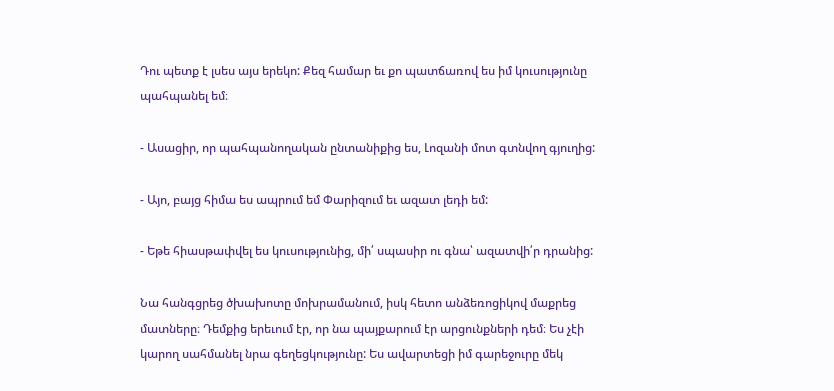Դու պետք է լսես այս երեկո: Քեզ համար եւ քո պատճառով ես իմ կուսությունը պահպանել եմ։

- Ասացիր, որ պահպանողական ընտանիքից ես, Լոզանի մոտ գտնվող գյուղից:

- Այո, բայց հիմա ես ապրում եմ Փարիզում եւ ազատ լեդի եմ:

- Եթե հիասթափվել ես կուսությունից, մի՛ սպասիր ու գնա՝ ազատվի՛ր դրանից:

Նա հանգցրեց ծխախոտը մոխրամանում, իսկ հետո անձեռոցիկով մաքրեց մատները։ Դեմքից երեւում էր, որ նա պայքարում էր արցունքների դեմ։ Ես չէի կարող սահմանել նրա գեղեցկությունը: Ես ավարտեցի իմ գարեջուրը մեկ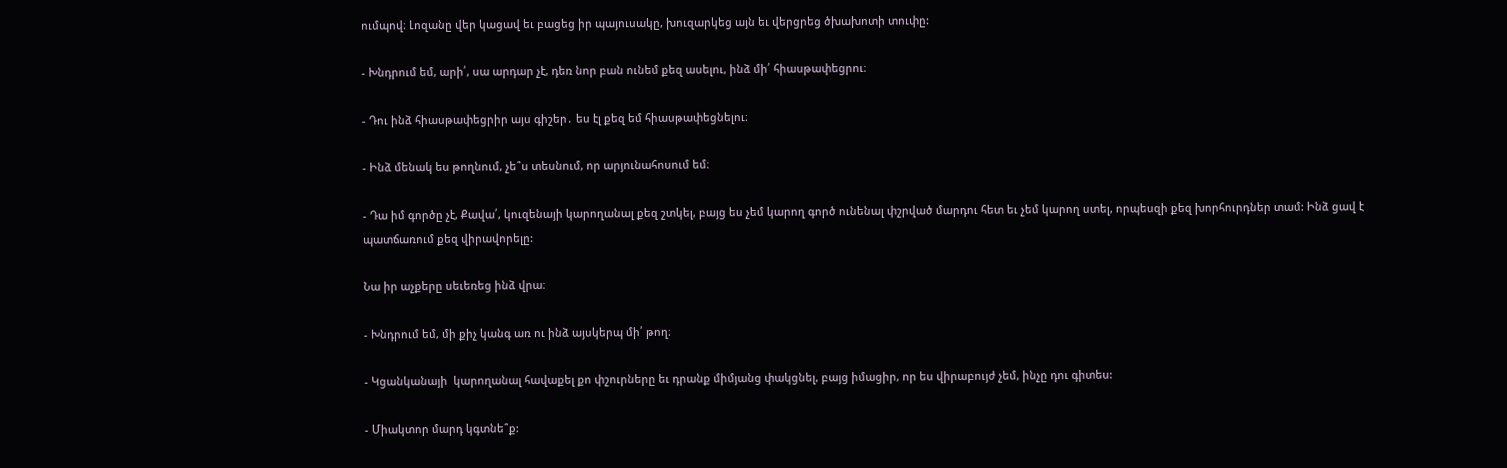ումպով։ Լոզանը վեր կացավ եւ բացեց իր պայուսակը, խուզարկեց այն եւ վերցրեց ծխախոտի տուփը:

- Խնդրում եմ, արի՛, սա արդար չէ, դեռ նոր բան ունեմ քեզ ասելու, ինձ մի՛ հիասթափեցրու։

- Դու ինձ հիասթափեցրիր այս գիշեր․ ես էլ քեզ եմ հիասթափեցնելու։

- Ինձ մենակ ես թողնում, չե՞ս տեսնում, որ արյունահոսում եմ։

- Դա իմ գործը չէ, Քավա՛, կուզենայի կարողանալ քեզ շտկել, բայց ես չեմ կարող գործ ունենալ փշրված մարդու հետ եւ չեմ կարող ստել, որպեսզի քեզ խորհուրդներ տամ: Ինձ ցավ է պատճառում քեզ վիրավորելը:

Նա իր աչքերը սեւեռեց ինձ վրա։

- Խնդրում եմ, մի քիչ կանգ առ ու ինձ այսկերպ մի՛ թող։

- Կցանկանայի  կարողանալ հավաքել քո փշուրները եւ դրանք միմյանց փակցնել, բայց իմացիր, որ ես վիրաբույժ չեմ, ինչը դու գիտես:

- Միակտոր մարդ կգտնե՞ք: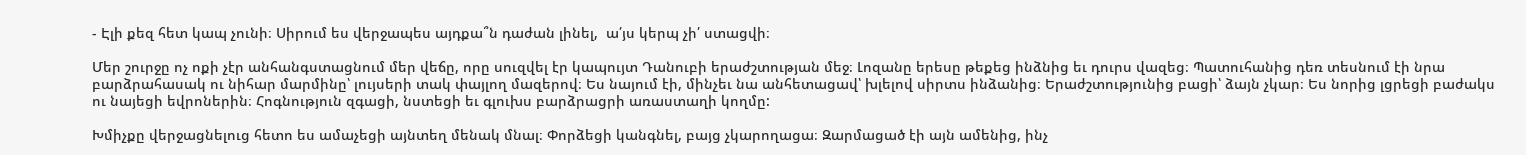- Էլի քեզ հետ կապ չունի։ Սիրում ես վերջապես այդքա՞ն դաժան լինել,  ա՛յս կերպ չի՛ ստացվի։

Մեր շուրջը ոչ ոքի չէր անհանգստացնում մեր վեճը, որը սուզվել էր կապույտ Դանուբի երաժշտության մեջ։ Լոզանը երեսը թեքեց ինձնից եւ դուրս վազեց։ Պատուհանից դեռ տեսնում էի նրա բարձրահասակ ու նիհար մարմինը՝ լույսերի տակ փայլող մազերով։ Ես նայում էի, մինչեւ նա անհետացավ՝ խլելով սիրտս ինձանից։ Երաժշտությունից բացի՝ ձայն չկար։ Ես նորից լցրեցի բաժակս ու նայեցի եվրոներին։ Հոգնություն զգացի, նստեցի եւ գլուխս բարձրացրի առաստաղի կողմը:

Խմիչքը վերջացնելուց հետո ես ամաչեցի այնտեղ մենակ մնալ։ Փորձեցի կանգնել, բայց չկարողացա։ Զարմացած էի այն ամենից, ինչ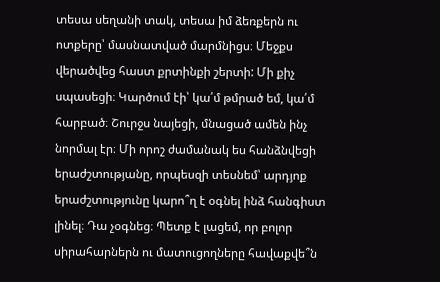տեսա սեղանի տակ, տեսա իմ ձեռքերն ու ոտքերը՝ մասնատված մարմնիցս։ Մեջքս վերածվեց հաստ քրտինքի շերտի: Մի քիչ սպասեցի։ Կարծում էի՝ կա՛մ թմրած եմ, կա՛մ հարբած։ Շուրջս նայեցի, մնացած ամեն ինչ նորմալ էր։ Մի որոշ ժամանակ ես հանձնվեցի երաժշտությանը, որպեսզի տեսնեմ՝ արդյոք երաժշտությունը կարո՞ղ է օգնել ինձ հանգիստ լինել։ Դա չօգնեց։ Պետք է լացեմ, որ բոլոր սիրահարներն ու մատուցողները հավաքվե՞ն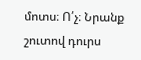մոտս։ Ո՛չ։ Նրանք շուտով դուրս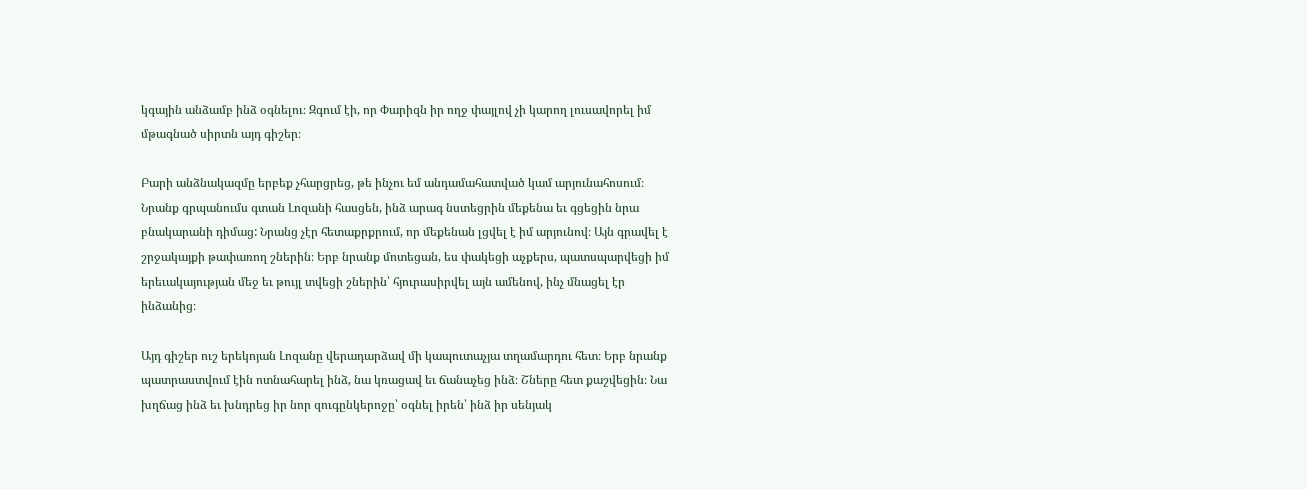կգային անձամբ ինձ օգնելու։ Զգում էի, որ Փարիզն իր ողջ փայլով չի կարող լուսավորել իմ մթագնած սիրտն այդ գիշեր։

Բարի անձնակազմը երբեք չհարցրեց, թե ինչու եմ անդամահատված կամ արյունահոսում։ Նրանք գրպանումս գտան Լոզանի հասցեն, ինձ արագ նստեցրին մեքենա եւ գցեցին նրա բնակարանի դիմաց: Նրանց չէր հետաքրքրում, որ մեքենան լցվել է իմ արյունով։ Այն գրավել է շրջակայքի թափառող շներին։ Երբ նրանք մոտեցան, ես փակեցի աչքերս, պատսպարվեցի իմ երեւակայության մեջ եւ թույլ տվեցի շներին՝ հյուրասիրվել այն ամենով, ինչ մնացել էր ինձանից։

Այդ գիշեր ուշ երեկոյան Լոզանը վերադարձավ մի կապուտաչյա տղամարդու հետ։ Երբ նրանք պատրաստվում էին ոտնահարել ինձ, նա կռացավ եւ ճանաչեց ինձ։ Շները հետ քաշվեցին։ Նա խղճաց ինձ եւ խնդրեց իր նոր զուգընկերոջը՝ օգնել իրեն՝ ինձ իր սենյակ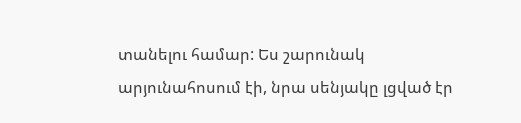տանելու համար: Ես շարունակ արյունահոսում էի, նրա սենյակը լցված էր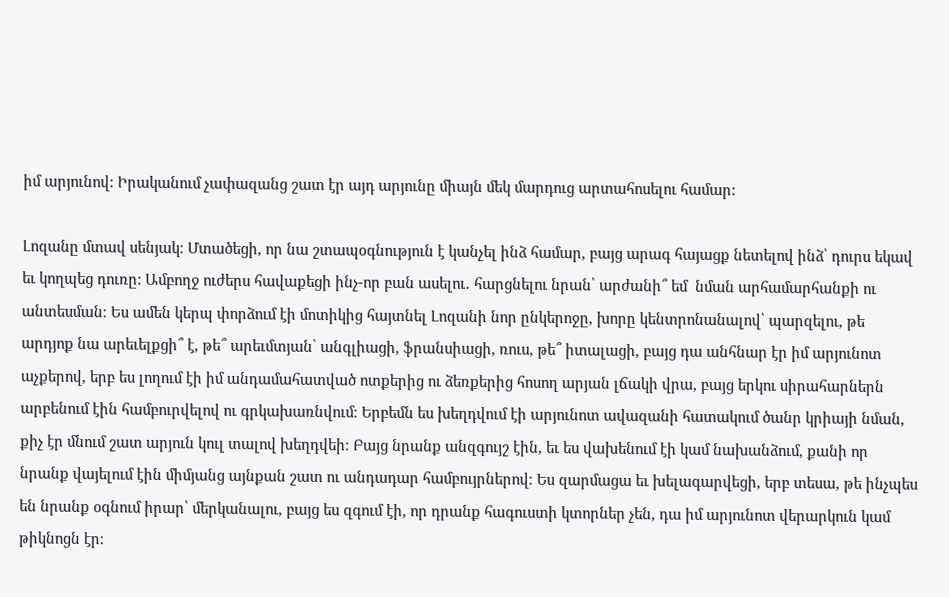իմ արյունով: Իրականում չափազանց շատ էր այդ արյունը միայն մեկ մարդուց արտահոսելու համար:

Լոզանը մտավ սենյակ։ Մտածեցի, որ նա շտապօգնություն է կանչել ինձ համար, բայց արագ հայացք նետելով ինձ՝ դուրս եկավ եւ կողպեց դուռը: Ամբողջ ուժերս հավաքեցի ինչ-որ բան ասելու․ հարցնելու նրան՝ արժանի՞ եմ  նման արհամարհանքի ու անտեսման։ Ես ամեն կերպ փորձում էի մոտիկից հայտնել Լոզանի նոր ընկերոջը, խորը կենտրոնանալով՝ պարզելու, թե արդյոք նա արեւելքցի՞ է, թե՞ արեւմտյան՝ անգլիացի, ֆրանսիացի, ռուս, թե՞ իտալացի, բայց դա անհնար էր իմ արյունոտ աչքերով, երբ ես լողում էի իմ անդամահատված ոտքերից ու ձեռքերից հոսող արյան լճակի վրա, բայց երկու սիրահարներն արբենում էին համբուրվելով ու գրկախառնվում։ Երբեմն ես խեղդվում էի արյունոտ ավազանի հատակում ծանր կրիայի նման, քիչ էր մնում շատ արյուն կուլ տալով խեղդվեի։ Բայց նրանք անզգույշ էին, եւ ես վախենում էի կամ նախանձում, քանի որ նրանք վայելում էին միմյանց այնքան շատ ու անդադար համբույրներով։ Ես զարմացա եւ խելագարվեցի, երբ տեսա, թե ինչպես են նրանք օգնում իրար՝ մերկանալու, բայց ես զգում էի, որ դրանք հագուստի կտորներ չեն, դա իմ արյունոտ վերարկուն կամ թիկնոցն էր։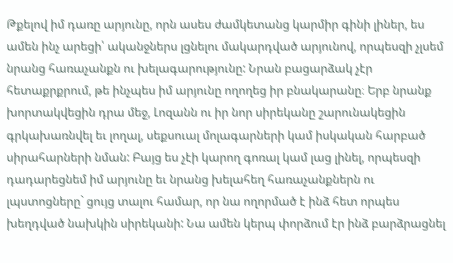Թքելով իմ դառը արյունը, որն ասես ժամկետանց կարմիր գինի լիներ, ես ամեն ինչ արեցի՝ ականջներս լցնելու մակարդված արյունով, որպեսզի չլսեմ նրանց հառաչանքն ու խելագարությունը: Նրան բացարձակ չէր հետաքրքրում, թե ինչպես իմ արյունը ողողեց իր բնակարանը։ Երբ նրանք խորտակվեցին դրա մեջ, Լոզանն ու իր նոր սիրեկանը շարունակեցին գրկախառնվել եւ լողալ, սեքսուալ մոլագարների կամ իսկական հարբած սիրահարների նման: Բայց ես չէի կարող գոռալ կամ լաց լինել, որպեսզի դադարեցնեմ իմ արյունը եւ նրանց խելահեղ հառաչանքներն ու լպստոցները` ցույց տալու համար, որ նա ողորմած է ինձ հետ որպես խեղդված նախկին սիրեկանի: Նա ամեն կերպ փորձում էր ինձ բարձրացնել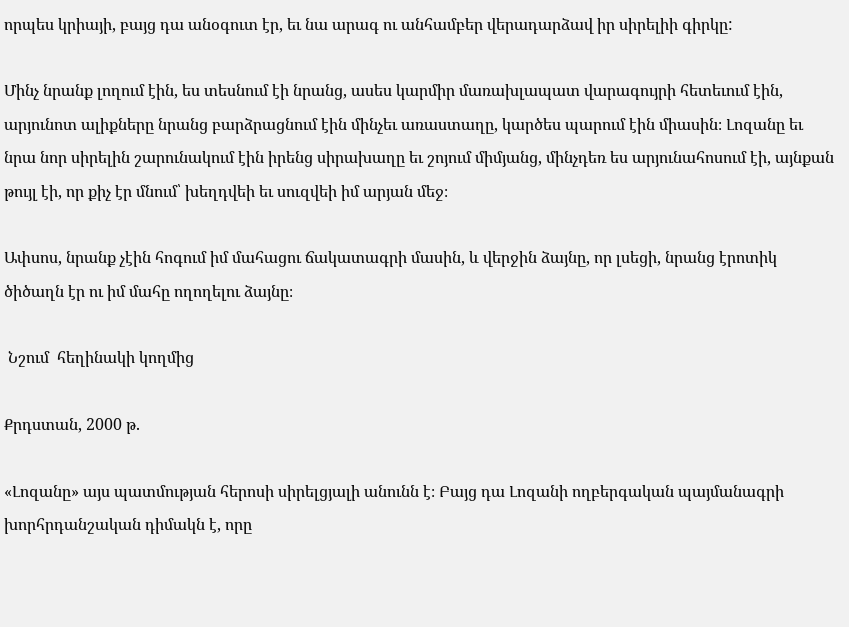որպես կրիայի, բայց դա անօգուտ էր, եւ նա արագ ու անհամբեր վերադարձավ իր սիրելիի գիրկը:

Մինչ նրանք լողում էին, ես տեսնում էի նրանց, ասես կարմիր մառախլապատ վարագույրի հետեւում էին, արյունոտ ալիքները նրանց բարձրացնում էին մինչեւ առաստաղը, կարծես պարում էին միասին։ Լոզանը եւ նրա նոր սիրելին շարունակում էին իրենց սիրախաղը եւ շոյում միմյանց, մինչդեռ ես արյունահոսում էի, այնքան թույլ էի, որ քիչ էր մնում՝ խեղդվեի եւ սուզվեի իմ արյան մեջ։

Ափսոս, նրանք չէին հոգում իմ մահացու ճակատագրի մասին, և վերջին ձայնը, որ լսեցի, նրանց էրոտիկ ծիծաղն էր ու իմ մահը ողողելու ձայնը։

 Նշում  հեղինակի կողմից

Քրդստան, 2000 թ.

«Լոզանը» այս պատմության հերոսի սիրելցյալի անունն է։ Բայց դա Լոզանի ողբերգական պայմանագրի խորհրդանշական դիմակն է, որը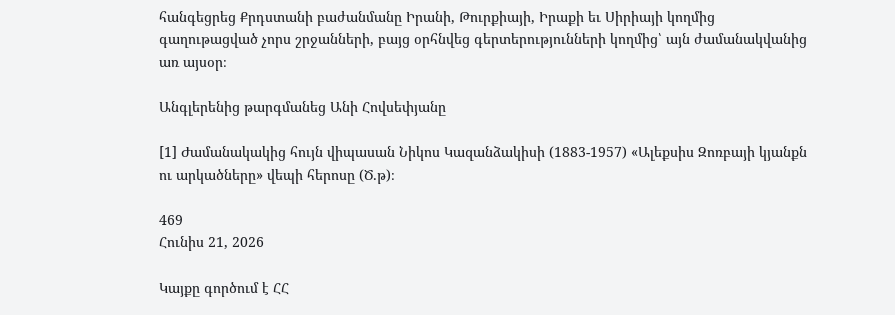հանգեցրեց Քրդստանի բաժանմանը Իրանի, Թուրքիայի, Իրաքի եւ Սիրիայի կողմից գաղութացված չորս շրջանների, բայց օրհնվեց գերտերությունների կողմից՝ այն ժամանակվանից առ այսօր։

Անգլերենից թարգմանեց Անի Հովսեփյանը

[1] Ժամանակակից հույն վիպասան Նիկոս Կազանձակիսի (1883-1957) «Ալեքսիս Զոռբայի կյանքն ու արկածները» վեպի հերոսը (Ծ․թ)։

469
Հունիս 21, 2026

Կայքը գործում է ՀՀ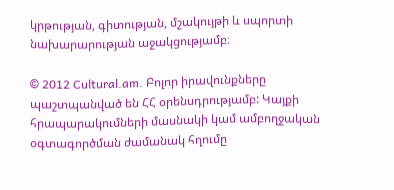կրթության, գիտության, մշակույթի և սպորտի նախարարության աջակցությամբ։

© 2012 Cultural.am. Բոլոր իրավունքները պաշտպանված են ՀՀ օրենսդրությամբ: Կայքի հրապարակումների մասնակի կամ ամբողջական օգտագործման ժամանակ հղումը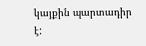կայքին պարտադիր է: